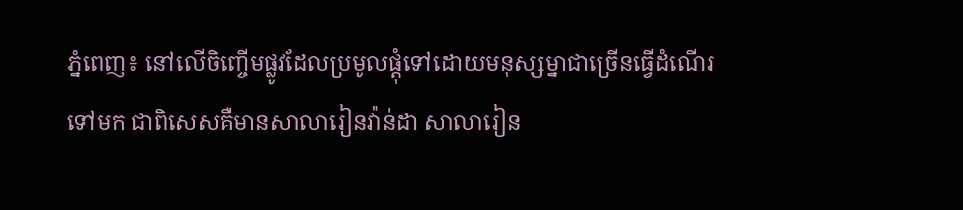ភ្នំពេញ៖ នៅលើចិញ្ចើមផ្លូវដែលប្រមូលផ្តុំទៅដោយមនុស្សម្នាជាច្រើនធ្វើដំណើរទៅមក ជាពិសេសគឺមានសាលារៀនវ៉ាន់ដា សាលារៀន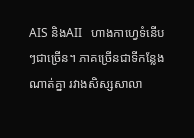AIS និងAII   ហាងកាហ្វេទំនើបៗជាច្រើន។ ភាគច្រើនជាទីកន្លែងណាត់គ្នា រវាងសិស្សសាលា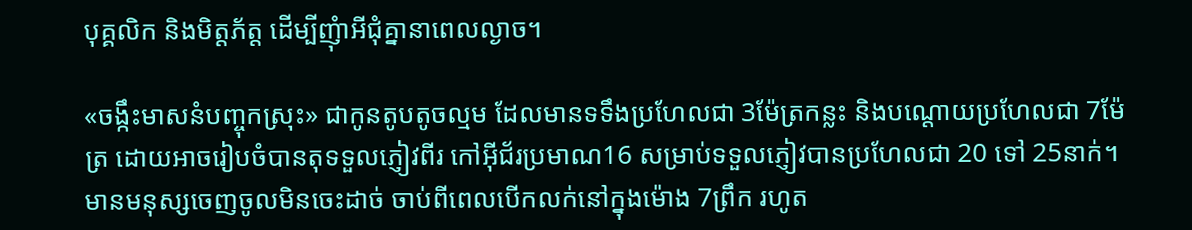បុគ្គលិក និងមិត្តភ័ត្ត ដើម្បីញុំាអីជុំគ្នានាពេលល្ងាច។

«ចង្កឹះមាសនំបញ្ចុកស្រុះ» ជាកូនតូបតូចល្មម ដែលមានទទឹងប្រហែលជា 3ម៉ែត្រកន្លះ និងបណ្តោយប្រហែលជា 7ម៉ែត្រ ដោយអាចរៀបចំបានតុទទួលភ្ញៀវពីរ កៅអ៊ីជ័រប្រមាណ16 សម្រាប់ទទួលភ្ញៀវបានប្រហែលជា 20 ទៅ 25នាក់។ មានមនុស្សចេញចូលមិនចេះដាច់ ចាប់ពីពេលបើកលក់នៅក្នុងម៉ោង 7ព្រឹក រហូត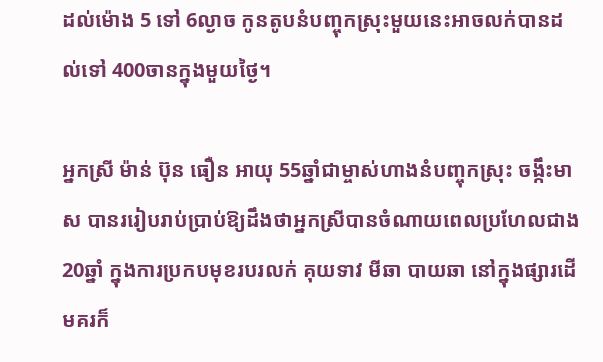ដល់ម៉ោង 5 ទៅ 6ល្ងាច កូនតូបនំបញ្ចុកស្រុះមួយនេះអាចលក់បានដល់ទៅ 400ចានក្នុងមួយថ្ងៃ។

អ្នកស្រី ម៉ាន់ ប៊ុន ធឿន អាយុ 55ឆ្នាំជាម្ចាស់ហាងនំបញ្ចុកស្រុះ ចង្កឹះមាស បានររៀបរាប់ប្រាប់ឱ្យដឹងថាអ្នកស្រីបានចំណាយពេលប្រហែលជាង20ឆ្នាំ ក្នុងការប្រកបមុខរបរលក់ គុយទាវ មីឆា បាយឆា នៅក្នុងផ្សារដើមគរក៏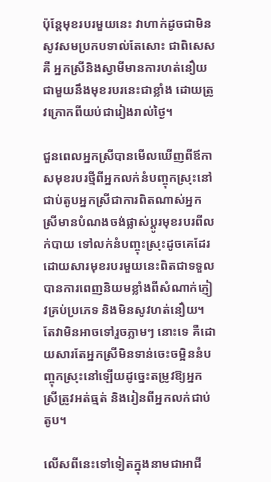ប៉ុន្តែមុខរបរមួយនេះ វាហាក់ដូចជាមិនសូវសមប្រកបទាល់តែសោះ ជាពិសេសគឺ អ្នកស្រីនិងស្វាមីមានការហត់នឿយជាមួយនឹងមុខរបរនេះជាខ្លាំង ដោយត្រូវក្រោកពីយប់ជារៀងរាល់ថ្ងៃ។

ជួនពេលអ្នកស្រីបានមើលឃើញពីឪកាសមុខរបរថ្មីពីអ្នកលក់នំបញ្ចុកស្រុះនៅជាប់តូបអ្នកស្រីជាការពិតណាស់អ្នកស្រីមានបំណងចង់ផ្លាស់ប្តូរមុខរបរពីលក់បាយ ទៅលក់នំបញ្ចុះស្រុះដូចគេដែរ ដោយសារមុខរបរមួយនេះពិតជាទទួលបានការពេញនិយមខ្លាំងពីសំណាក់ភ្ញៀវគ្រប់ប្រភេទ និងមិនសូវហត់នឿយ។ តែវាមិនអាចទៅរួចភ្លាមៗ នោះទេ គឺដោយសារតែអ្នកស្រីមិនទាន់ចេះចម្អិននំបញ្ចុកស្រុះនៅឡើយដូច្នេះតម្រូវឱ្យអ្នកស្រីត្រូវអត់ធ្មត់ និងរៀនពីអ្នកលក់ជាប់តូប។

លើសពីនេះទៅទៀតក្នុងនាមជាអាជី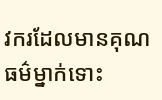វករដែលមានគុណធម៌ម្នាក់ទោះ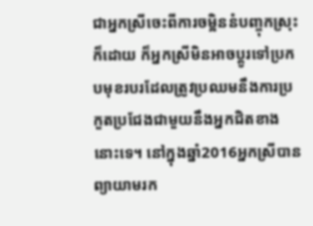ជាអ្នកស្រីចេះពីការចម្អិននំបញ្ចុកស្រុះក៏ដោយ ក៏អ្នកស្រីមិនអាចប្តូរទៅប្រកបមុខរបរដែលត្រូវប្រឈមនឹងការប្រកួតប្រជែងជាមួយនឹងអ្នកជិតខាងនោះទេ។ នៅក្នុងឆ្នាំ2016អ្នកស្រីបានព្យាយាមរក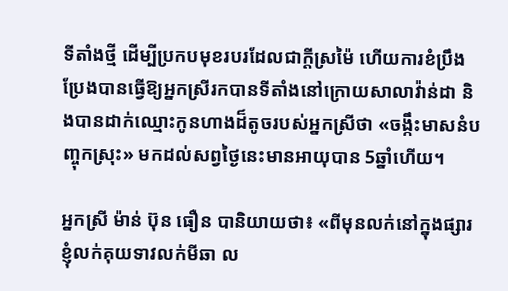ទីតាំងថ្មី ដើម្បីប្រកបមុខរបរដែលជាក្តីស្រម៉ៃ ហើយការខំប្រឹងប្រែងបានធ្វើឱ្យអ្នកស្រីរកបានទីតាំងនៅក្រោយសាលាវ៉ាន់ដា និងបានដាក់ឈ្មោះកូនហាងដ៏តូចរបស់អ្នកស្រីថា «ចង្កឹះមាសនំបញ្ចុកស្រុះ» មកដល់សព្វថ្ងៃនេះមានអាយុបាន 5ឆ្នាំហើយ។

អ្នកស្រី ម៉ាន់ ប៊ុន ធឿន បានិយាយថា៖ «ពីមុនលក់នៅក្នុងផ្សារខ្ញុំលក់គុយទាវលក់មីឆា ល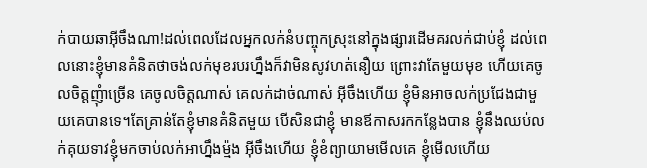ក់បាយឆាអ៊ីចឹងណា!ដល់ពេលដែលអ្នកលក់នំបញ្ចុកស្រុះនៅក្នុងផ្សារដើមគរលក់ជាប់ខ្ញុំ ដល់ពេលនោះខ្ញុំមានគំនិតថាចង់លក់មុខរបរហ្នឹងក៏វាមិនសូវហត់នឿយ ព្រោះវាតែមួយមុខ ហើយគេចូលចិត្តញុំាច្រើន គេចូលចិត្តណាស់ គេលក់ដាច់ណាស់ អ៊ីចឹងហើយ ខ្ញុំមិនអាចលក់ប្រជែងជាមួយគេបានទេ។តែគ្រាន់តែខ្ញុំមានគំនិតមួយ បើសិនជាខ្ញុំ មានឪកាសរកកន្លែងបាន ខ្ញុំនឹងឈប់លក់គុយទាវខ្ញុំមកចាប់លក់អាហ្នឹងម្ម៉ង អ៊ីចឹងហើយ ខ្ញុំខំព្យាយាមមើលគេ ខ្ញុំមើលហើយ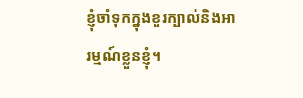ខ្ញុំចាំទុកក្នុងខួរក្បាល់និងអារម្មណ៍ខ្លួនខ្ញុំ។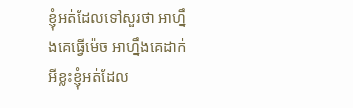ខ្ញុំអត់ដែលទៅសួរថា អាហ្នឹងគេធ្វើម៉េច អាហ្នឹងគេដាក់អីខ្លះខ្ញុំអត់ដែល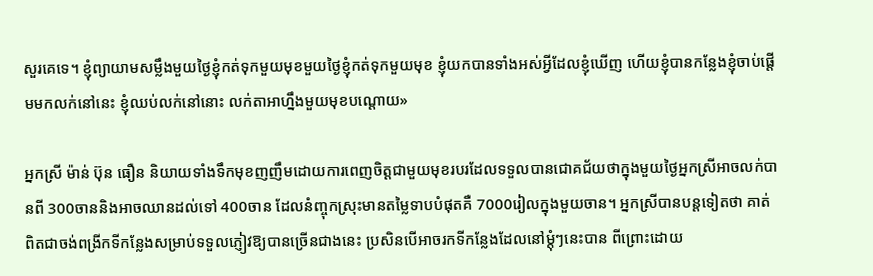សួរគេទេ។ ខ្ញុំព្យាយាមសម្លឹងមួយថ្ងៃខ្ញុំកត់ទុកមួយមុខមួយថ្ងៃខ្ញុំកត់ទុកមួយមុខ ខ្ញុំយកបានទាំងអស់អ្វីដែលខ្ញុំឃើញ ហើយខ្ញុំបានកន្លែងខ្ញុំចាប់ផ្តើមមកលក់នៅនេះ ខ្ញុំឈប់លក់នៅនោះ លក់តាអាហ្នឹងមួយមុខបណ្តោយ»

អ្នកស្រី ម៉ាន់ ប៊ុន ធឿន និយាយទាំងទឹកមុខញញឹមដោយការពេញចិត្តជាមួយមុខរបរដែលទទួលបានជោគជ័យថាក្នុងមួយថ្ងៃអ្នកស្រីអាចលក់បានពី 300ចាននិងអាចឈានដល់ទៅ 400ចាន ដែលនំញ្ចុកស្រុះមានតម្លៃទាបបំផុតគឺ 7000រៀលក្នុងមួយចាន។ អ្នកស្រីបានបន្តទៀតថា គាត់ពិតជាចង់ពង្រីកទីកន្លែងសម្រាប់ទទួលភ្ញៀវឱ្យបានច្រើនជាងនេះ ប្រសិនបើអាចរកទីកន្លែងដែលនៅម្តុំៗនេះបាន ពីព្រោះដោយ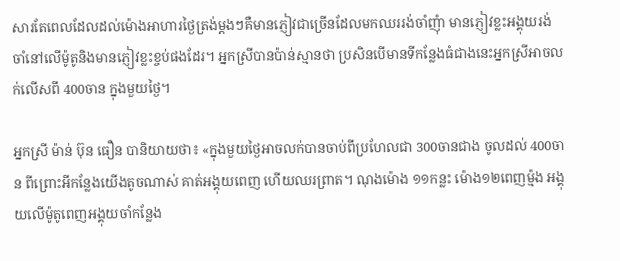សារតែពេលដែលដល់ម៉ោងអាហារថ្ងៃត្រង់ម្តងៗគឺមានភ្ញៀវជាច្រើនដែលមកឈររង់ចាំញុំា មានភ្ញៀវខ្លះអង្គុយរង់ចាំនៅលើម៉ូតូនិងមានភ្ញៀវខ្លះខ្ចប់ផងដែរ។ អ្នកស្រីបានប៉ាន់ស្មានថា ប្រសិនបើមានទីកន្លែងធំជាងនេះអ្នកស្រីអាចលក់លើសពី 400ចាន ក្នុងមួយថ្ងៃ។

អ្នកស្រី ម៉ាន់ ប៊ុន ធឿន បានិយាយថា៖ «ក្នុងមួយថ្ងៃអាចលក់បានចាប់ពីប្រហែលជា 300ចានជាង ចូលដល់ 400ចាន ពីព្រោះអីកន្លែងយើងតូចណាស់ គាត់អង្គុយពេញ ហើយឈរព្រាត។ ណុងម៉ោង ១១កន្លះ ម៉ោង១២ពេញម្ម៉ង អង្គុយលើម៉ូតូពេញអង្គុយចាំកន្លែង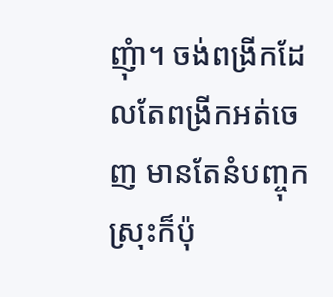ញុំា។ ចង់ពង្រីកដែលតែពង្រីកអត់ចេញ មានតែនំបញ្ចុកស្រុះក៏ប៉ុ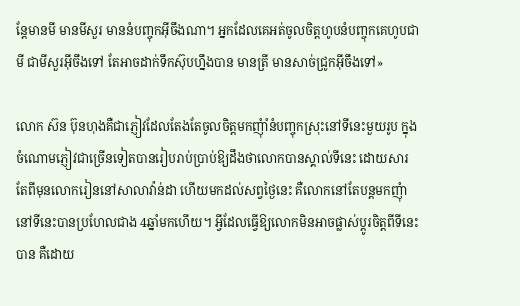ន្តែមានមី មានមីសួរ មាននំបញ្ចុកអ៊ីចឹងណា។ អ្នកដែលគេអត់ចូលចិត្តហូបនំបញ្ចុកគេហូបជាមី ជាមីសួរអ៊ីចឹងទៅ តែអាចដាក់ទឹកស៊ុបហ្នឹងបាន មានត្រី មានសាច់ជ្រូកអ៊ីចឹងទៅ»

លោក ស៊ន ប៊ុនហុងគឺជាភ្ញៀវដែលតែងតែចូលចិត្តមកញុំាំនំបញ្ចុកស្រុះនៅទីនេះមួយរូប ក្នុងចំណោមភ្ញៀវជាច្រើនទៀតបានរៀបរាប់ប្រាប់ឱ្យដឹងថាលោកបានស្គាល់ទីនេះ ដោយសារតែពីមុនលោករៀននៅសាលាវ៉ាន់ដា ហើយមកដល់សព្វថ្ងៃនេះ គឺលោកនៅតែបន្តមកញុំានៅទីនេះបានប្រហែលជាង 4ឆ្នាំមកហើយ។ អ្វីដែលធ្វើឱ្យលោកមិនអាចផ្លាស់ប្តូរចិត្តពីទីនេះបាន គឺដោយ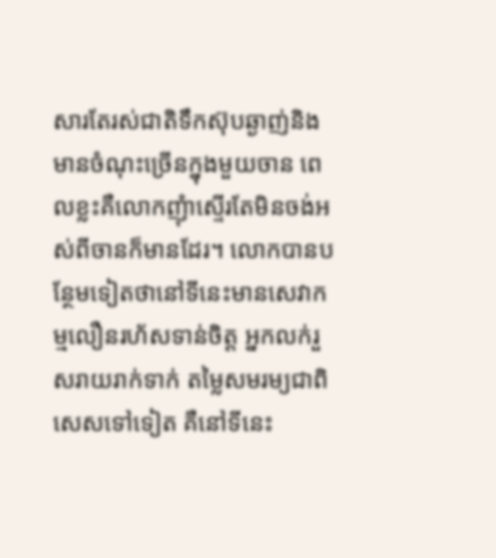សារតែរស់ជាតិទឹកស៊ុបឆ្ងាញ់និងមានចំណុះច្រើនក្នុងមួយចាន ពេលខ្លះគឺលោកញុំាស្ទើរតែមិនចង់អស់ពីចានក៏មានដែរ។ លោកបានបន្ថែមទៀតថានៅទីនេះមានសេវាកម្មលឿនរហ័សទាន់ចិត្ត អ្នកលក់រួសរាយរាក់ទាក់ តម្លៃសមរម្យជាពិសេសទៅទៀត គឺនៅទីនេះ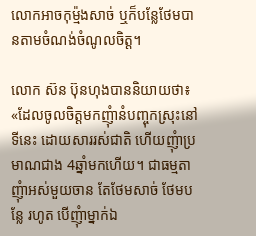លោកអាចកុម្ម៉ងសាច់ ឬក៏បន្លែថែមបានតាមចំណង់ចំណូលចិត្ត។

លោក ស៊ន ប៊ុនហុងបាននិយាយថា៖ «ដែលចូលចិត្តមកញុំានំបញ្ចុកស្រុះនៅទីនេះ ដោយសាររស់ជាតិ ហើយញុំាប្រមាណជាង 4ឆ្នាំមកហើយ។ ជាធម្មតាញុំាអស់មួយចាន តែថែមសាច់ ថែមបន្លែ រហូត បើញុំាម្នាក់ឯ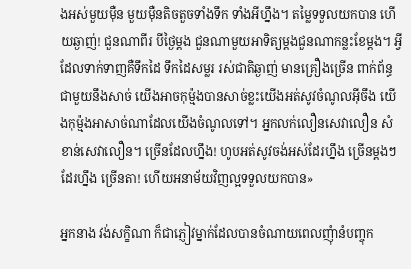ងអស់មួយម៉ឺន មួយម៉ឺនតិចតួចទាំងទឹក ទាំងអីហ្នឹង។ តម្លៃទទួលយកបាន ហើយឆ្ងាញ់! ជួនណាពីរ បីថ្ងៃម្តង ជួនណាមួយអាទិត្យម្តងជួនណាកន្លះខែម្តង។ អ្វីដែលទាក់ទាញគឺទឹកដៃ ទឹកដៃសម្លរ រស់ជាតិឆ្ងាញ់ មានគ្រឿងច្រើន ពាក់ព័ន្ធជាមួយនឹងសាច់ យើងអាចកុម៉្មងបានសាច់ខ្លះយើងអត់សូវចំណូលអ៊ីចឹង យើងកុម៉្មងអាសាច់ណាដែលយើងចំណូលទៅ។ អ្នកលក់លឿនសេវាលឿន សំខាន់សេវាលឿន។ ច្រើនដែលហ្នឹង! ហូបអត់សូវចង់អស់ដែរហ្នឹង ច្រើនម្តងៗដែរហ្នឹង ច្រើនតា! ហើយអនាម័យវិញល្អទទួលយកបាន»

អ្នកនាង វង់សក្ខិណា ក៏ជាភ្ញៀវម្នាក់ដែលបានចំណាយពេលញុំានំបញ្ចុក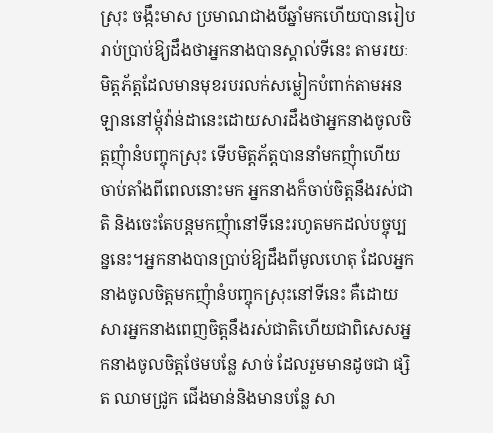ស្រុះ ចង្កឹះមាស ប្រមាណជាងបីឆ្នាំមកហើយបានរៀបរាប់ប្រាប់ឱ្យដឹងថាអ្នកនាងបានស្គាល់ទីនេះ តាមរយៈមិត្តភ័ត្តដែលមានមុខរបរលក់សម្លៀកបំពាក់តាមអនឡាននៅម្តុំវ៉ាន់ដានេះដោយសារដឹងថាអ្នកនាងចូលចិត្តញុំានំបញ្ចុកស្រុះ ទើបមិត្តភ័ត្តបាននាំមកញុំាហើយចាប់តាំងពីពេលនោះមក អ្នកនាងក៏ចាប់ចិត្តនឹងរស់ជាតិ និងចេះតែបន្តមកញុំានៅទីនេះរហូតមកដល់បច្ចុប្បន្ននេះ។អ្នកនាងបានប្រាប់ឱ្យដឹងពីមូលហេតុ ដែលអ្នកនាងចូលចិត្តមកញុំានំបញ្ចុកស្រុះនៅទីនេះ គឺដោយសារអ្នកនាងពេញចិត្តនឹងរស់ជាតិហើយជាពិសេសអ្នកនាងចូលចិត្តថែមបន្លែ សាច់ ដែលរួមមានដូចជា ផ្សិត ឈាមជ្រូក ជើងមាន់និងមានបន្លែ សា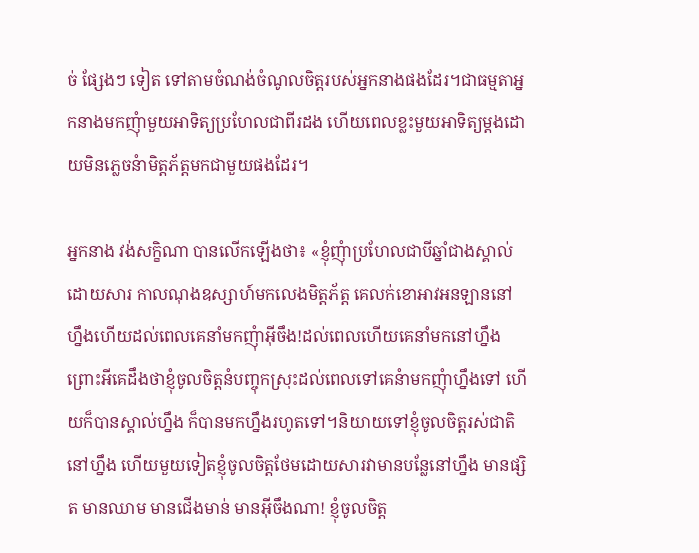ច់ ផ្សែងៗ ទៀត ទៅតាមចំណង់ចំណូលចិត្តរបស់អ្នកនាងផងដែរ។ជាធម្មតាអ្នកនាងមកញុំាមួយអាទិត្យប្រហែលជាពីរដង ហើយពេលខ្លះមួយអាទិត្យម្តងដោយមិនភ្លេចនំាមិត្តភ័ត្តមកជាមួយផងដែរ។

អ្នកនាង វង់សក្ខិណា បានលើកឡើងថា៖ «ខ្ញុំញុំាប្រហែលជាបីឆ្នាំជាងស្គាល់ដោយសារ កាលណុងឧស្សាហ៍មកលេងមិត្តភ័ត្ត គេលក់ខោអាវអនឡាននៅហ្នឹងហើយដល់ពេលគេនាំមកញុំាអ៊ីចឹង!ដល់ពេលហើយគេនាំមកនៅហ្នឹង ព្រោះអីគេដឹងថាខ្ញុំចូលចិត្តនំបញ្ចុកស្រុះដល់ពេលទៅគេនំាមកញុំាហ្នឹងទៅ ហើយក៏បានស្គាល់ហ្នឹង ក៏បានមកហ្នឹងរហូតទៅ។និយាយទៅខ្ញុំចូលចិត្តរស់ជាតិនៅហ្នឹង ហើយមួយទៀតខ្ញុំចូលចិត្តថែមដោយសារវាមានបន្លែនៅហ្នឹង មានផ្សិត មានឈាម មានជើងមាន់ មានអ៊ីចឹងណា! ខ្ញុំចូលចិត្ត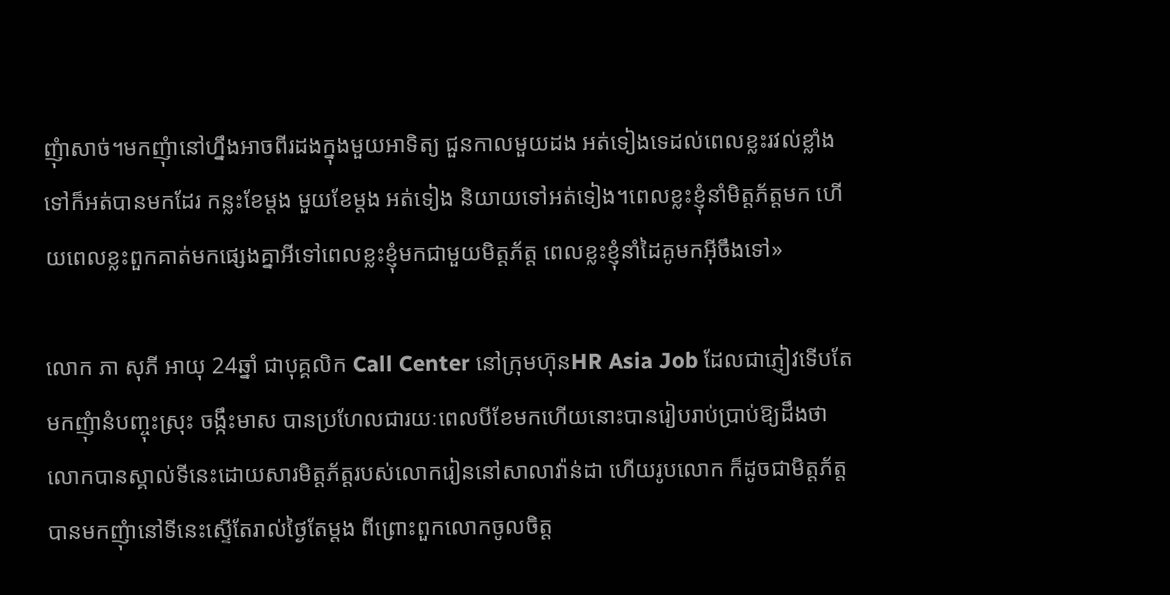ញុំាសាច់។មកញុំានៅហ្នឹងអាចពីរដងក្នុងមួយអាទិត្យ ជួនកាលមួយដង អត់ទៀងទេដល់ពេលខ្លះរវល់ខ្លាំងទៅក៏អត់បានមកដែរ កន្លះខែម្តង មួយខែម្តង អត់ទៀង និយាយទៅអត់ទៀង។ពេលខ្លះខ្ញុំនាំមិត្តភ័ត្តមក ហើយពេលខ្លះពួកគាត់មកផ្សេងគ្នាអីទៅពេលខ្លះខ្ញុំមកជាមួយមិត្តភ័ត្ត ពេលខ្លះខ្ញុំនាំដៃគូមកអ៊ីចឹងទៅ»

លោក ភា សុភី អាយុ 24ឆ្នាំ ជាបុគ្គលិក Call Center នៅក្រុមហ៊ុនHR Asia Job ដែលជាភ្ញៀវទើបតែមកញុំានំបញ្ចុះស្រុះ ចង្កឹះមាស បានប្រហែលជារយៈពេលបីខែមកហើយនោះបានរៀបរាប់ប្រាប់ឱ្យដឹងថា លោកបានស្គាល់ទីនេះដោយសារមិត្តភ័ត្តរបស់លោករៀននៅសាលាវ៉ាន់ដា ហើយរូបលោក ក៏ដូចជាមិត្តភ័ត្តបានមកញុំានៅទីនេះស្ទើតែរាល់ថ្ងៃតែម្តង ពីព្រោះពួកលោកចូលចិត្ត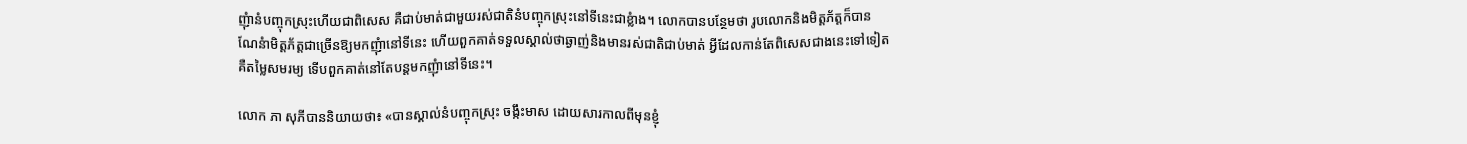ញុំានំបញ្ចុកស្រុះហើយជាពិសេស គឺជាប់មាត់ជាមួយរស់ជាតិនំបញ្ចុកស្រុះនៅទីនេះជាខ្លំាង។ លោកបានបន្ថែមថា រូបលោកនិងមិត្តភ័ត្តក៏បានណែនំាមិត្តភ័ត្តជាច្រើនឱ្យមកញុំានៅទីនេះ ហើយពួកគាត់ទទួលស្គាល់ថាឆ្ងាញ់និងមានរស់ជាតិជាប់មាត់ អ្វីដែលកាន់តែពិសេសជាងនេះទៅទៀត គឺតម្លៃសមរម្យ ទើបពួកគាត់នៅតែបន្តមកញុំានៅទីនេះ។

លោក ភា សុភីបាននិយាយថា៖ «បានស្គាល់នំបញ្ចុកស្រុះ ចង្កឹះមាស ដោយសារកាលពីមុនខ្ញុំ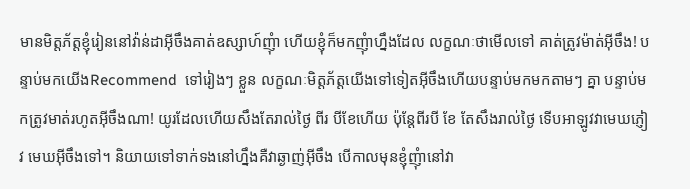មានមិត្តភ័ត្តខ្ញុំរៀននៅវ៉ាន់ដាអ៊ីចឹងគាត់ឧស្សាហ៍ញុំា ហើយខ្ញុំក៏មកញុំាហ្នឹងដែល លក្ខណៈថាមើលទៅ គាត់ត្រូវម៉ាត់អ៊ីចឹង! បន្ទាប់មកយើងRecommend  ទៅរៀងៗ ខ្លួន លក្ខណៈមិត្តភ័ត្តយើងទៅទៀតអ៊ីចឹងហើយបន្ទាប់មកមកតាមៗ គ្នា បន្ទាប់មកត្រូវមាត់រហូតអ៊ីចឹងណា! យូរដែលហើយសឹងតែរាល់ថ្ងៃ ពីរ បីខែហើយ ប៉ុន្តែពីរបី ខែ តែសឹងរាល់ថ្ងៃ ទើបអាឡូវវាមេឃភ្ញៀវ មេឃអ៊ីចឹងទៅ។ និយាយទៅទាក់ទងនៅហ្នឹងគឺវាឆ្ងាញ់អ៊ីចឹង បើកាលមុនខ្ញុំញុំានៅវា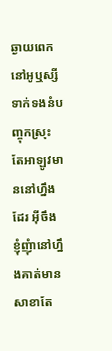ឆ្ងាយពេក នៅអូឬស្សី ទាក់ទងនំបញ្ចុកស្រុះ តែអាឡូវមាននៅហ្នឹងដែរ អ៊ីចឹងខ្ញុំញុំានៅហ្នឹងគាត់មានសាខាតែ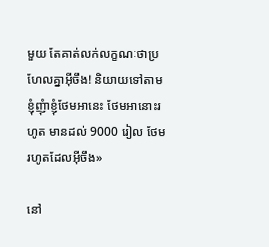មួយ តែគាត់លក់លក្ខណៈថាប្រហែលគ្នាអ៊ីចឹង! និយាយទៅតាមខ្ញុំញុំាខ្ញុំថែមអានេះ ថែមអានោះរហូត មានដល់ 9000 រៀល ថែមរហូតដែលអ៊ីចឹង»

នៅ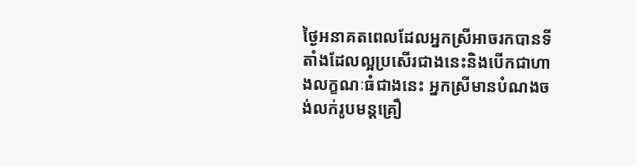ថ្ងៃអនាគតពេលដែលអ្នកស្រីអាចរកបានទីតាំងដែលល្អប្រសើរជាងនេះនិងបើកជាហាងលក្ខណៈធំជាងនេះ អ្នកស្រីមានបំណងចង់លក់រូបមន្តគ្រឿ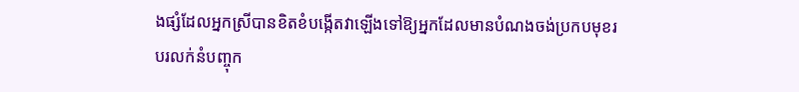ងផ្សំដែលអ្នកស្រីបានខិតខំបង្កើតវាឡើងទៅឱ្យអ្នកដែលមានបំណងចង់ប្រកបមុខរបរលក់នំបញ្ចុក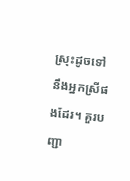ស្រុះដូចទៅនឹងអ្នកស្រីផងដែរ។ គួរបញ្ជា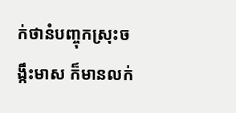ក់ថានំបញ្ចុកស្រុះចង្កឹះមាស ក៏មានលក់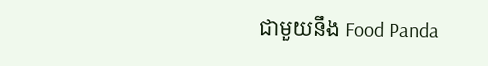ជាមួយនឹង Food Panda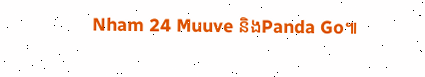Nham 24 Muuve និងPanda Go៕